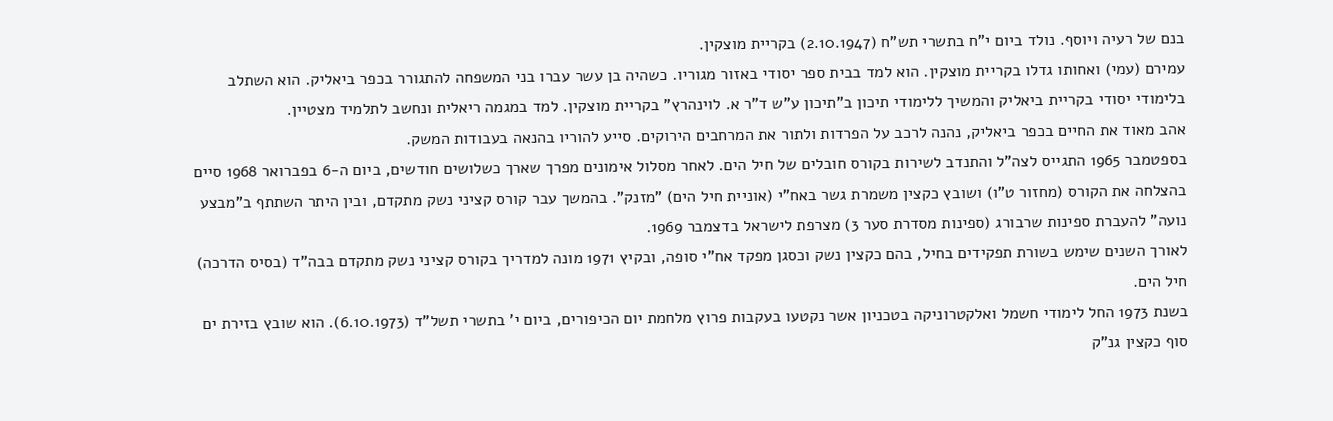בנם של רעיה ויוסף. נולד ביום י"ח בתשרי תש"ח (2.10.1947) בקריית מוצקין.
עמירם (עמי) ואחותו גדלו בקריית מוצקין. הוא למד בבית ספר יסודי באזור מגוריו. כשהיה בן עשר עברו בני המשפחה להתגורר בכפר ביאליק. הוא השתלב בלימודי יסודי בקריית ביאליק והמשיך ללימודי תיכון ב"תיכון ע"ש ד"ר א. לוינהרץ" בקריית מוצקין. למד במגמה ריאלית ונחשב לתלמיד מצטיין.
אהב מאוד את החיים בכפר ביאליק, נהנה לרכב על הפרדות ולתור את המרחבים הירוקים. סייע להוריו בהנאה בעבודות המשק.
בספטמבר 1965 התגייס לצה"ל והתנדב לשירות בקורס חובלים של חיל הים. לאחר מסלול אימונים מפרך שארך כשלושים חודשים, ביום ה-6 בפברואר 1968 סיים בהצלחה את הקורס (מחזור ט"ו) ושובץ כקצין משמרת גשר באח"י (אוניית חיל הים) "מזנק". בהמשך עבר קורס קציני נשק מתקדם, ובין היתר השתתף ב"מבצע נועה" להעברת ספינות שרבורג (ספינות מסדרת סער 3) מצרפת לישראל בדצמבר 1969.
לאורך השנים שימש בשורת תפקידים בחיל, בהם כקצין נשק וכסגן מפקד אח"י סופה, ובקיץ 1971 מונה למדריך בקורס קציני נשק מתקדם בבה"ד (בסיס הדרכה) חיל הים.
בשנת 1973 החל לימודי חשמל ואלקטרוניקה בטכניון אשר נקטעו בעקבות פרוץ מלחמת יום הכיפורים, ביום י' בתשרי תשל"ד (6.10.1973). הוא שובץ בזירת ים סוף כקצין גנ"ק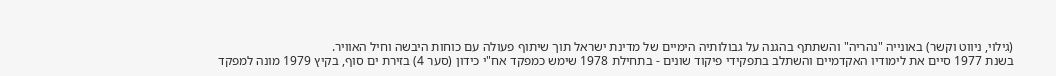(גילוי, ניווט וקשר) באונייה "נהריה" והשתתף בהגנה על גבולותיה הימיים של מדינת ישראל תוך שיתוף פעולה עם כוחות היבשה וחיל האוויר.
בשנת 1977 סיים את לימודיו האקדמיים והשתלב בתפקידי פיקוד שונים - בתחילת 1978 שימש כמפקד אח"י כידון (סער 4) בזירת ים סוף, בקיץ 1979 מונה למפקד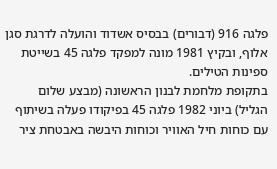פלגה 916 (דבורים) בבסיס אשדוד והועלה לדרגת סגן אלוף, ובקיץ 1981 מונה למפקד פלגה 45 בשייטת ספינות הטילים.
בתקופת מלחמת לבנון הראשונה (מבצע שלום הגליל) ביוני 1982 פלגה 45 בפיקודו פעלה בשיתוף עם כוחות חיל האוויר וכוחות היבשה באבטחת ציר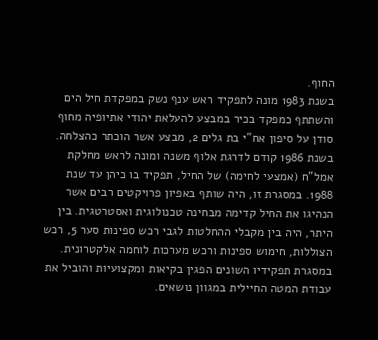החוף.
בשנת 1983 מונה לתפקיד ראש ענף נשק במפקדת חיל הים והשתתף כמפקד בכיר במבצע להעלאת יהודי אתיופיה מחוף סודן על סיפון אח"י בת גלים 2, מבצע אשר הוכתר כהצלחה.
בשנת 1986 קודם לדרגת אלוף משנה ומונה לראש מחלקת אמל"ח (אמצעי לחימה) של החיל, תפקיד בו כיהן עד שנת 1988. במסגרת זו, היה שותף באפיון פרויקטים רבים אשר הנהיגו את החיל קדימה מבחינה טכנולוגית ואסטרטגית. בין היתר, היה בין מקבלי ההחלטות לגבי רכש ספינות סער 5, רכש הצוללות, חימוש ספינות ורכש מערכות לוחמה אלקטרונית. במסגרת תפקידיו השונים הפגין בקיאות ומקצועיות והוביל את עבודת המטה החיילית במגוון נושאים.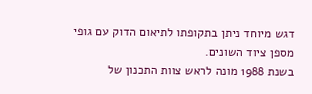דגש מיוחד ניתן בתקופתו לתיאום הדוק עם גופי מספן ציוד השונים.
בשנת 1988 מונה לראש צוות התכנון של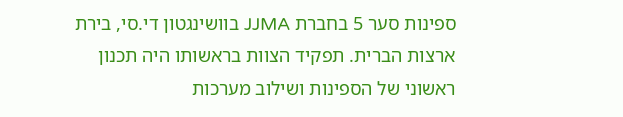ספינות סער 5 בחברת JJMA בוושינגטון די.סי, בירת ארצות הברית. תפקיד הצוות בראשותו היה תכנון ראשוני של הספינות ושילוב מערכות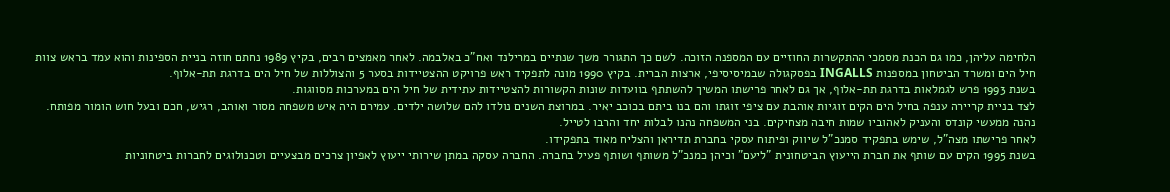הלחימה עליהן, כמו גם הכנת מסמכי ההתקשרות החוזיים עם המספנה הזוכה. לשם כך התגורר משך שנתיים במרילנד ואח"כ באלבמה. לאחר מאמצים רבים, בקיץ 1989 נחתם חוזה בניית הספינות והוא עמד בראש צוות חיל הים ומשרד הביטחון במספנות INGALLS בפסקגולה שבמיסיסיפי, ארצות הברית. בקיץ 1990 מונה לתפקיד ראש פרויקט ההצטיידות בסער 5 והצוללות של חיל הים בדרגת תת-אלוף.
בשנת 1993 פרש לגמלאות בדרגת תת-אלוף, אך גם לאחר פרישתו המשיך להשתתף בוועדות שונות הקשורות להצטיידות עתידית של חיל הים במערכות מסווגות.
לצד בניית קריירה ענפה בחיל הים הקים זוגיות אוהבת עם ציפי זוגתו והם בנו ביתם בכוכב יאיר. במרוצת השנים נולדו להם שלושה ילדים. עמירם היה איש משפחה מסור ואוהב, רגיש, חכם ובעל חוש הומור מפותח. נהנה ממעשי קונדס והעניק לאהוביו שמות חיבה מצחיקים. בני המשפחה נהנו לבלות יחד והרבו לטייל.
לאחר פרישתו מצה"ל, שימש בתפקיד סמנכ"ל שיווק ופיתוח עסקי בחברת תדיראן והצליח מאוד בתפקידו.
בשנת 1995 הקים עם שותף את חברת הייעוץ הביטחונית "ליעם" וכיהן כמנכ"ל משותף ושותף פעיל בחברה. החברה עסקה במתן שירותי ייעוץ לאפיון צרכים מבצעיים וטכנולוגים לחברות ביטחוניות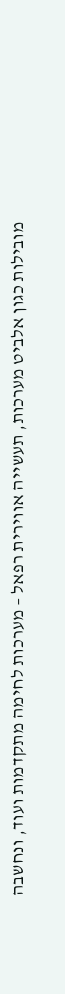מובילות כגון אלביט מערכות, תעשייה אווירית רפאל – מערכות לחימה מתקדמות ועוד, ונחשבה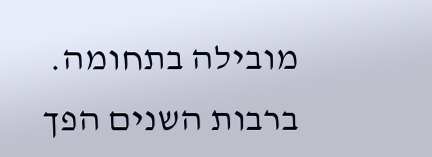מובילה בתחומה.
ברבות השנים הפך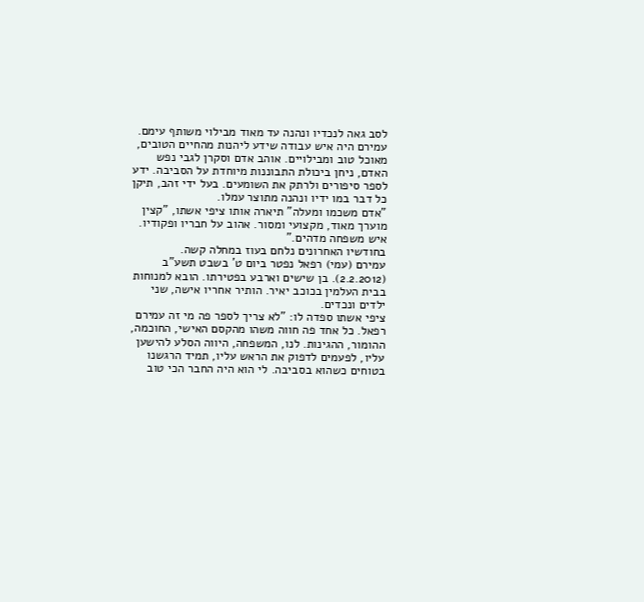לסב גאה לנכדיו ונהנה עד מאוד מבילוי משותף עימם.
עמירם היה איש עבודה שידע ליהנות מהחיים הטובים, מאוכל טוב ומבילויים. אוהב אדם וסקרן לגבי נפש האדם, ניחן ביכולת התבוננות מיוחדת על הסביבה. ידע לספר סיפורים ולרתק את השומעים. בעל ידי זהב, תיקן כל דבר במו ידיו ונהנה מתוצר עמלו.
"אדם משכמו ומעלה" תיארה אותו ציפי אשתו, "קצין מוערך מאוד, מקצועי ומסור. אהוב על חבריו ופקודיו. איש משפחה מדהים."
בחודשיו האחרונים נלחם בעוז במחלה קשה.
עמירם (עמי) רפאל נפטר ביום ט' בשבט תשע"ב (2.2.2012). בן שישים וארבע בפטירתו. הובא למנוחות בבית העלמין בכוכב יאיר. הותיר אחריו אישה, שני ילדים ונכדים.
ציפי אשתו ספדה לו: "לא צריך לספר פה מי זה עמירם רפאל. כל אחד פה חווה משהו מהקסם האישי, החוכמה, ההומור, ההגינות. לנו, המשפחה, היווה הסלע להישען עליו, לפעמים לדפוק את הראש עליו, תמיד הרגשנו בטוחים כשהוא בסביבה. לי הוא היה החבר הכי טוב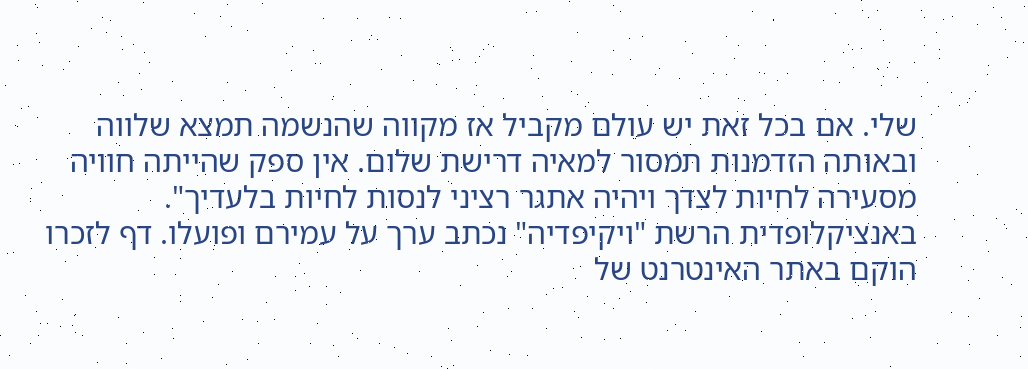שלי. אם בכל זאת יש עולם מקביל אז מקווה שהנשמה תמצא שלווה ובאותה הזדמנות תמסור למאיה דרישת שלום. אין ספק שהייתה חוויה מסעירה לחיות לצדך ויהיה אתגר רציני לנסות לחיות בלעדיך".
באנציקלופדית הרשת "ויקיפדיה" נכתב ערך על עמירם ופועלו. דף לזכרו הוקם באתר האינטרנט של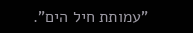"עמותת חיל הים".